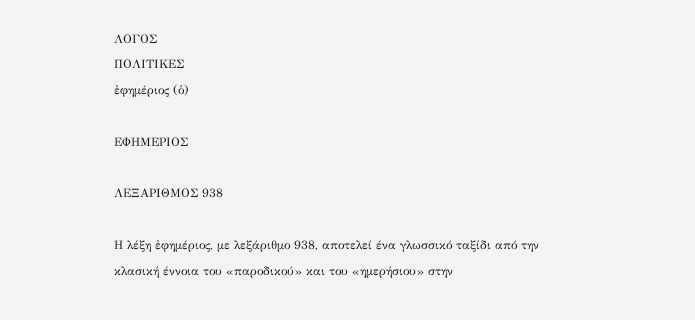ΛΟΓΟΣ
ΠΟΛΙΤΙΚΕΣ
ἐφημέριος (ὁ)

ΕΦΗΜΕΡΙΟΣ

ΛΕΞΑΡΙΘΜΟΣ 938

Η λέξη ἐφημέριος, με λεξάριθμο 938, αποτελεί ένα γλωσσικό ταξίδι από την κλασική έννοια του «παροδικού» και του «ημερήσιου» στην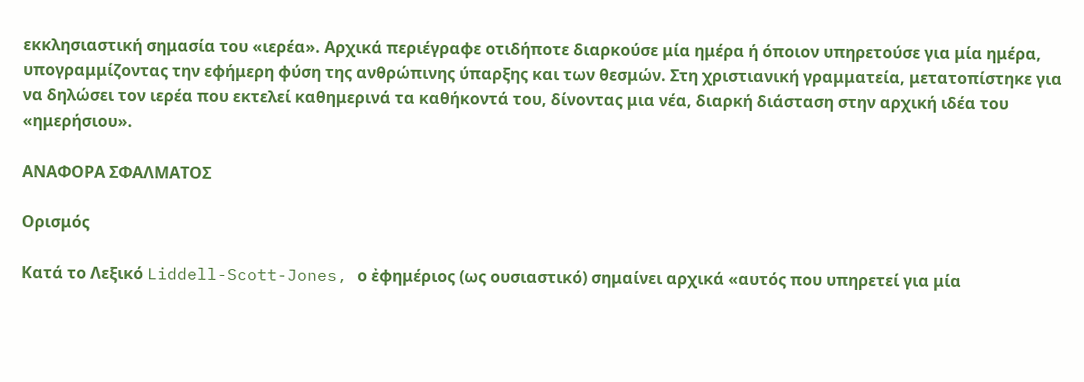εκκλησιαστική σημασία του «ιερέα». Αρχικά περιέγραφε οτιδήποτε διαρκούσε μία ημέρα ή όποιον υπηρετούσε για μία ημέρα, υπογραμμίζοντας την εφήμερη φύση της ανθρώπινης ύπαρξης και των θεσμών. Στη χριστιανική γραμματεία, μετατοπίστηκε για να δηλώσει τον ιερέα που εκτελεί καθημερινά τα καθήκοντά του, δίνοντας μια νέα, διαρκή διάσταση στην αρχική ιδέα του «ημερήσιου».

ΑΝΑΦΟΡΑ ΣΦΑΛΜΑΤΟΣ

Ορισμός

Κατά το Λεξικό Liddell-Scott-Jones, ο ἐφημέριος (ως ουσιαστικό) σημαίνει αρχικά «αυτός που υπηρετεί για μία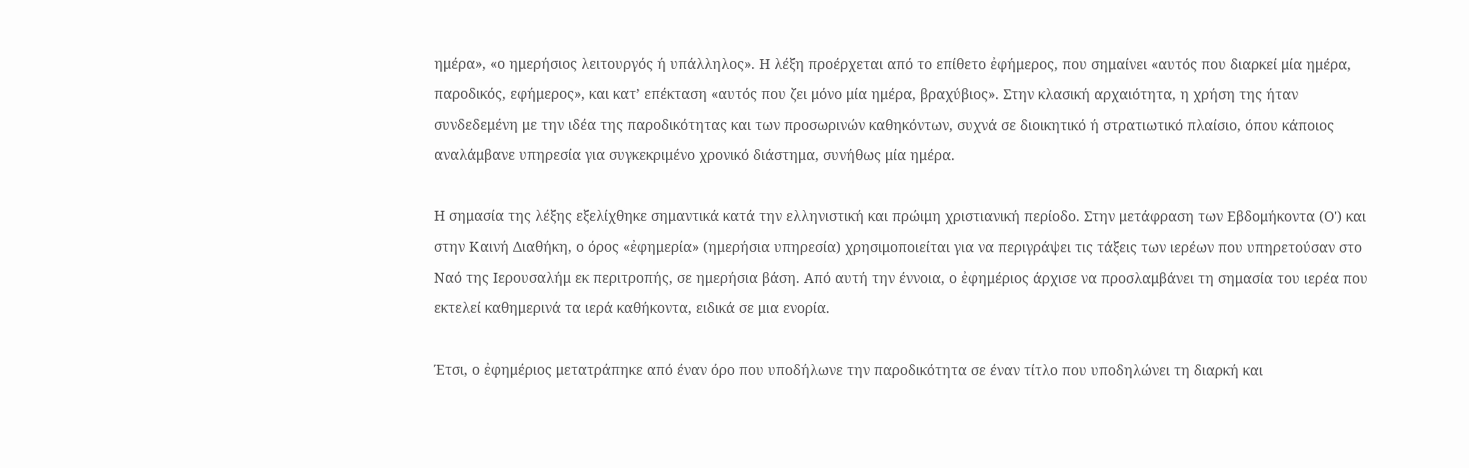ημέρα», «ο ημερήσιος λειτουργός ή υπάλληλος». Η λέξη προέρχεται από το επίθετο ἐφήμερος, που σημαίνει «αυτός που διαρκεί μία ημέρα, παροδικός, εφήμερος», και κατ’ επέκταση «αυτός που ζει μόνο μία ημέρα, βραχύβιος». Στην κλασική αρχαιότητα, η χρήση της ήταν συνδεδεμένη με την ιδέα της παροδικότητας και των προσωρινών καθηκόντων, συχνά σε διοικητικό ή στρατιωτικό πλαίσιο, όπου κάποιος αναλάμβανε υπηρεσία για συγκεκριμένο χρονικό διάστημα, συνήθως μία ημέρα.

Η σημασία της λέξης εξελίχθηκε σημαντικά κατά την ελληνιστική και πρώιμη χριστιανική περίοδο. Στην μετάφραση των Εβδομήκοντα (Ο') και στην Καινή Διαθήκη, ο όρος «ἐφημερία» (ημερήσια υπηρεσία) χρησιμοποιείται για να περιγράψει τις τάξεις των ιερέων που υπηρετούσαν στο Ναό της Ιερουσαλήμ εκ περιτροπής, σε ημερήσια βάση. Από αυτή την έννοια, ο ἐφημέριος άρχισε να προσλαμβάνει τη σημασία του ιερέα που εκτελεί καθημερινά τα ιερά καθήκοντα, ειδικά σε μια ενορία.

Έτσι, ο ἐφημέριος μετατράπηκε από έναν όρο που υποδήλωνε την παροδικότητα σε έναν τίτλο που υποδηλώνει τη διαρκή και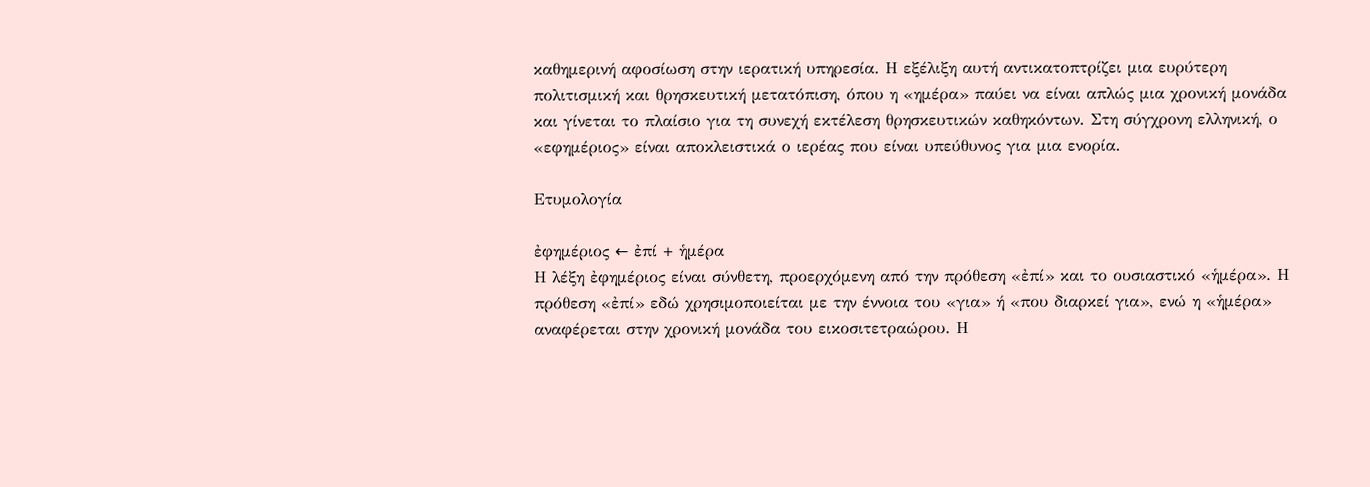καθημερινή αφοσίωση στην ιερατική υπηρεσία. Η εξέλιξη αυτή αντικατοπτρίζει μια ευρύτερη πολιτισμική και θρησκευτική μετατόπιση, όπου η «ημέρα» παύει να είναι απλώς μια χρονική μονάδα και γίνεται το πλαίσιο για τη συνεχή εκτέλεση θρησκευτικών καθηκόντων. Στη σύγχρονη ελληνική, ο «εφημέριος» είναι αποκλειστικά ο ιερέας που είναι υπεύθυνος για μια ενορία.

Ετυμολογία

ἐφημέριος ← ἐπί + ἡμέρα
Η λέξη ἐφημέριος είναι σύνθετη, προερχόμενη από την πρόθεση «ἐπί» και το ουσιαστικό «ἡμέρα». Η πρόθεση «ἐπί» εδώ χρησιμοποιείται με την έννοια του «για» ή «που διαρκεί για», ενώ η «ἡμέρα» αναφέρεται στην χρονική μονάδα του εικοσιτετραώρου. Η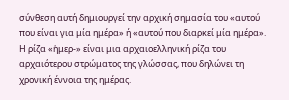σύνθεση αυτή δημιουργεί την αρχική σημασία του «αυτού που είναι για μία ημέρα» ή «αυτού που διαρκεί μία ημέρα». Η ρίζα «ἡμερ-» είναι μια αρχαιοελληνική ρίζα του αρχαιότερου στρώματος της γλώσσας, που δηλώνει τη χρονική έννοια της ημέρας.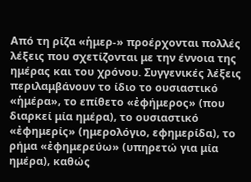Από τη ρίζα «ἡμερ-» προέρχονται πολλές λέξεις που σχετίζονται με την έννοια της ημέρας και του χρόνου. Συγγενικές λέξεις περιλαμβάνουν το ίδιο το ουσιαστικό «ἡμέρα», το επίθετο «ἐφήμερος» (που διαρκεί μία ημέρα), το ουσιαστικό «ἐφημερίς» (ημερολόγιο, εφημερίδα), το ρήμα «ἐφημερεύω» (υπηρετώ για μία ημέρα), καθώς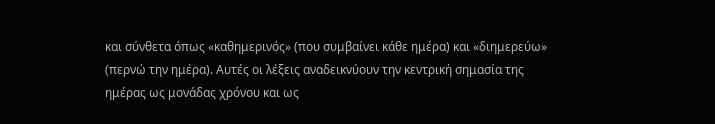και σύνθετα όπως «καθημερινός» (που συμβαίνει κάθε ημέρα) και «διημερεύω» (περνώ την ημέρα). Αυτές οι λέξεις αναδεικνύουν την κεντρική σημασία της ημέρας ως μονάδας χρόνου και ως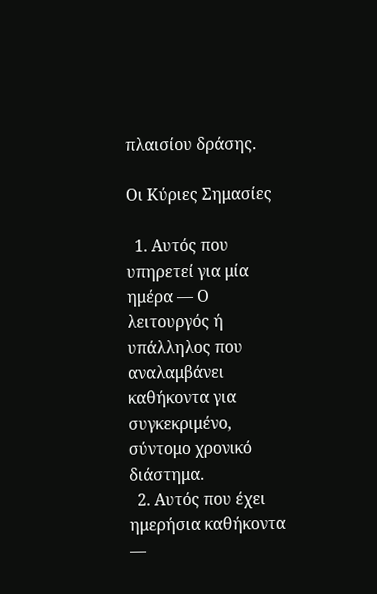πλαισίου δράσης.

Οι Κύριες Σημασίες

  1. Αυτός που υπηρετεί για μία ημέρα — Ο λειτουργός ή υπάλληλος που αναλαμβάνει καθήκοντα για συγκεκριμένο, σύντομο χρονικό διάστημα.
  2. Αυτός που έχει ημερήσια καθήκοντα —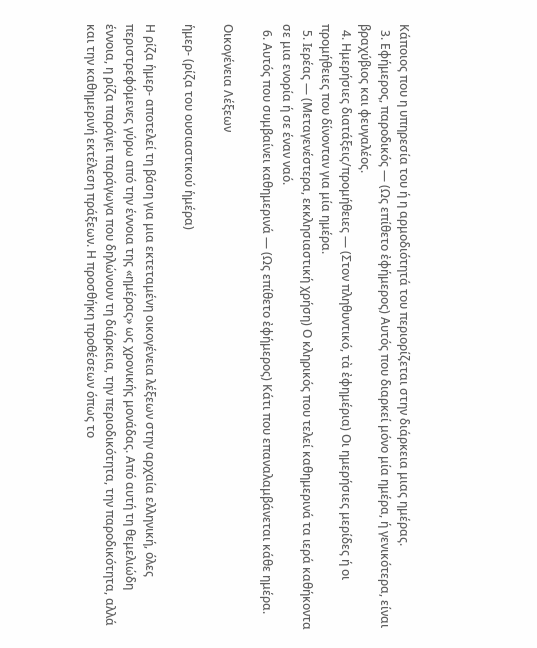Κάποιος που η υπηρεσία του ή η αρμοδιότητά του περιορίζεται στην διάρκεια μιας ημέρας.
  3. Εφήμερος, παροδικός — (Ως επίθετο ἐφήμερος) Αυτός που διαρκεί μόνο μία ημέρα, ή γενικότερα, είναι βραχύβιος και φευγαλέος.
  4. Ημερήσιες διατάξεις/προμήθειες — (Στον πληθυντικό, τὰ ἐφημέρια) Οι ημερήσιες μερίδες ή οι προμήθειες που δίνονταν για μία ημέρα.
  5. Ιερέας — (Μεταγενέστερα, εκκλησιαστική χρήση) Ο κληρικός που τελεί καθημερινά τα ιερά καθήκοντα σε μια ενορία ή σε έναν ναό.
  6. Αυτός που συμβαίνει καθημερινά — (Ως επίθετο ἐφήμερος) Κάτι που επαναλαμβάνεται κάθε ημέρα.

Οικογένεια Λέξεων

ἡμερ- (ρίζα του ουσιαστικού ἡμέρα)

Η ρίζα ἡμερ- αποτελεί τη βάση για μια εκτεταμένη οικογένεια λέξεων στην αρχαία ελληνική, όλες περιστρεφόμενες γύρω από την έννοια της «ημέρας» ως χρονικής μονάδας. Από αυτή τη θεμελιώδη έννοια, η ρίζα παράγει παράγωγα που δηλώνουν τη διάρκεια, την περιοδικότητα, την παροδικότητα, αλλά και την καθημερινή εκτέλεση πράξεων. Η προσθήκη προθέσεων όπως το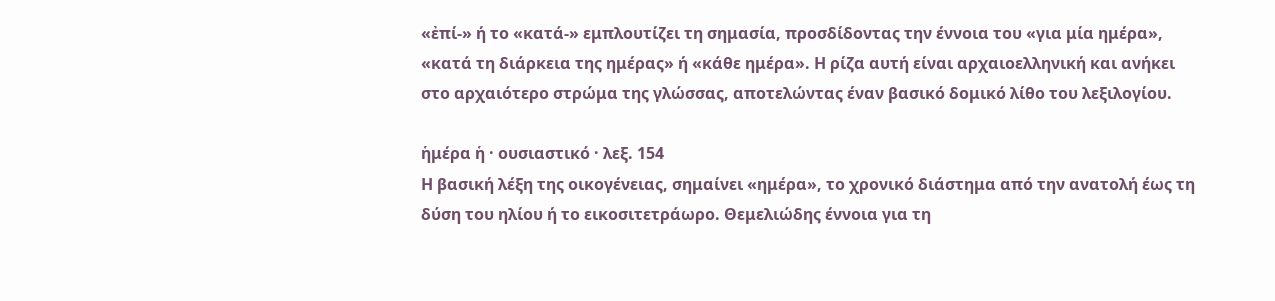«ἐπί-» ή το «κατά-» εμπλουτίζει τη σημασία, προσδίδοντας την έννοια του «για μία ημέρα», «κατά τη διάρκεια της ημέρας» ή «κάθε ημέρα». Η ρίζα αυτή είναι αρχαιοελληνική και ανήκει στο αρχαιότερο στρώμα της γλώσσας, αποτελώντας έναν βασικό δομικό λίθο του λεξιλογίου.

ἡμέρα ἡ · ουσιαστικό · λεξ. 154
Η βασική λέξη της οικογένειας, σημαίνει «ημέρα», το χρονικό διάστημα από την ανατολή έως τη δύση του ηλίου ή το εικοσιτετράωρο. Θεμελιώδης έννοια για τη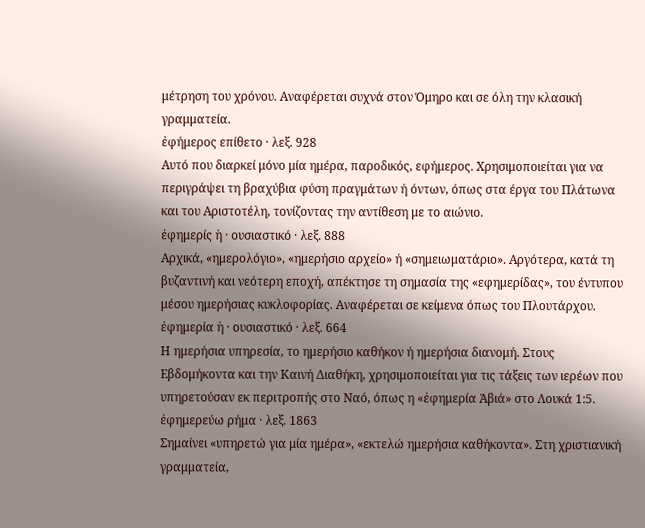μέτρηση του χρόνου. Αναφέρεται συχνά στον Όμηρο και σε όλη την κλασική γραμματεία.
ἐφήμερος επίθετο · λεξ. 928
Αυτό που διαρκεί μόνο μία ημέρα, παροδικός, εφήμερος. Χρησιμοποιείται για να περιγράψει τη βραχύβια φύση πραγμάτων ή όντων, όπως στα έργα του Πλάτωνα και του Αριστοτέλη, τονίζοντας την αντίθεση με το αιώνιο.
ἐφημερίς ἡ · ουσιαστικό · λεξ. 888
Αρχικά, «ημερολόγιο», «ημερήσιο αρχείο» ή «σημειωματάριο». Αργότερα, κατά τη βυζαντινή και νεότερη εποχή, απέκτησε τη σημασία της «εφημερίδας», του έντυπου μέσου ημερήσιας κυκλοφορίας. Αναφέρεται σε κείμενα όπως του Πλουτάρχου.
ἐφημερία ἡ · ουσιαστικό · λεξ. 664
Η ημερήσια υπηρεσία, το ημερήσιο καθήκον ή ημερήσια διανομή. Στους Εβδομήκοντα και την Καινή Διαθήκη, χρησιμοποιείται για τις τάξεις των ιερέων που υπηρετούσαν εκ περιτροπής στο Ναό, όπως η «ἐφημερία Ἀβιά» στο Λουκά 1:5.
ἐφημερεύω ρήμα · λεξ. 1863
Σημαίνει «υπηρετώ για μία ημέρα», «εκτελώ ημερήσια καθήκοντα». Στη χριστιανική γραμματεία,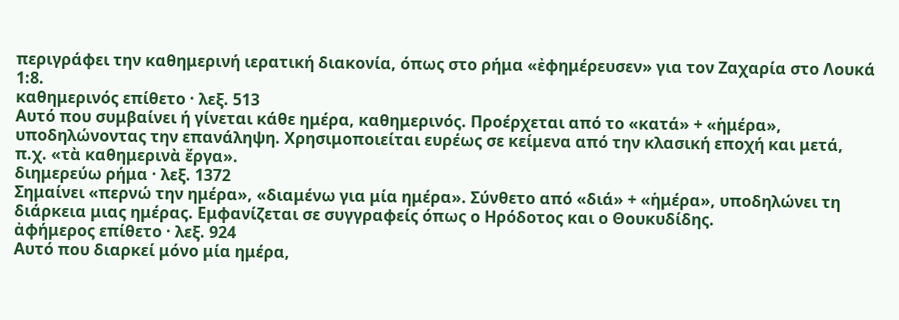περιγράφει την καθημερινή ιερατική διακονία, όπως στο ρήμα «ἐφημέρευσεν» για τον Ζαχαρία στο Λουκά 1:8.
καθημερινός επίθετο · λεξ. 513
Αυτό που συμβαίνει ή γίνεται κάθε ημέρα, καθημερινός. Προέρχεται από το «κατά» + «ἡμέρα», υποδηλώνοντας την επανάληψη. Χρησιμοποιείται ευρέως σε κείμενα από την κλασική εποχή και μετά, π.χ. «τὰ καθημερινὰ ἔργα».
διημερεύω ρήμα · λεξ. 1372
Σημαίνει «περνώ την ημέρα», «διαμένω για μία ημέρα». Σύνθετο από «διά» + «ἡμέρα», υποδηλώνει τη διάρκεια μιας ημέρας. Εμφανίζεται σε συγγραφείς όπως ο Ηρόδοτος και ο Θουκυδίδης.
ἀφήμερος επίθετο · λεξ. 924
Αυτό που διαρκεί μόνο μία ημέρα,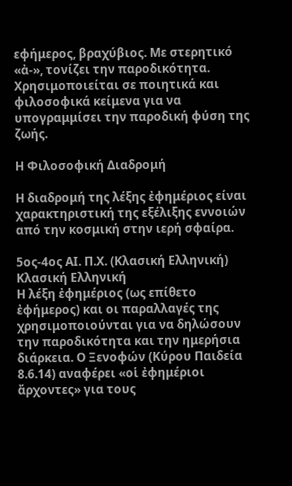εφήμερος, βραχύβιος. Με στερητικό «ἀ-», τονίζει την παροδικότητα. Χρησιμοποιείται σε ποιητικά και φιλοσοφικά κείμενα για να υπογραμμίσει την παροδική φύση της ζωής.

Η Φιλοσοφική Διαδρομή

Η διαδρομή της λέξης ἐφημέριος είναι χαρακτηριστική της εξέλιξης εννοιών από την κοσμική στην ιερή σφαίρα.

5ος-4ος ΑΙ. Π.Χ. (Κλασική Ελληνική)
Κλασική Ελληνική
Η λέξη ἐφημέριος (ως επίθετο ἐφήμερος) και οι παραλλαγές της χρησιμοποιούνται για να δηλώσουν την παροδικότητα και την ημερήσια διάρκεια. Ο Ξενοφών (Κύρου Παιδεία 8.6.14) αναφέρει «οἱ ἐφημέριοι ἄρχοντες» για τους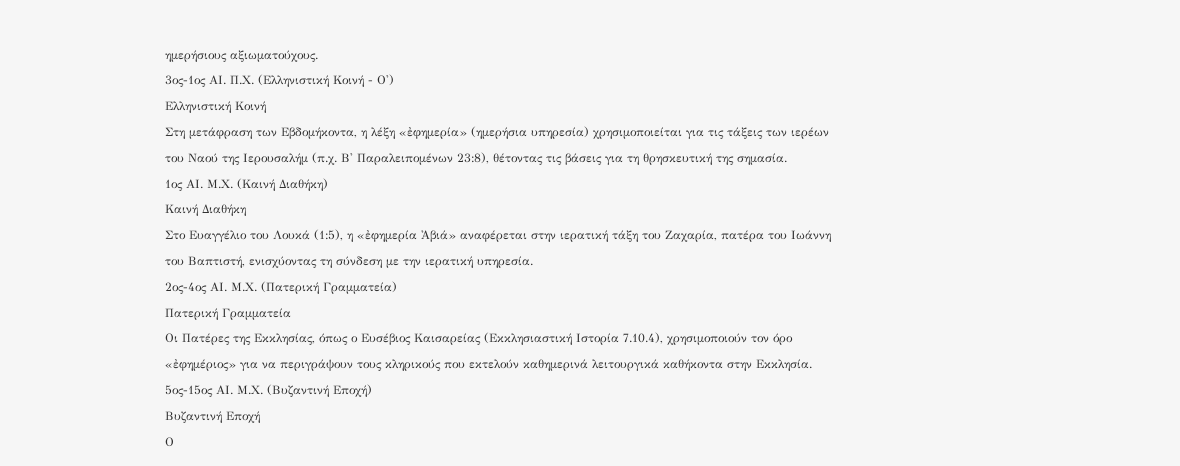ημερήσιους αξιωματούχους.
3ος-1ος ΑΙ. Π.Χ. (Ελληνιστική Κοινή - Ο')
Ελληνιστική Κοινή
Στη μετάφραση των Εβδομήκοντα, η λέξη «ἐφημερία» (ημερήσια υπηρεσία) χρησιμοποιείται για τις τάξεις των ιερέων του Ναού της Ιερουσαλήμ (π.χ. Β' Παραλειπομένων 23:8), θέτοντας τις βάσεις για τη θρησκευτική της σημασία.
1ος ΑΙ. Μ.Χ. (Καινή Διαθήκη)
Καινή Διαθήκη
Στο Ευαγγέλιο του Λουκά (1:5), η «ἐφημερία Ἀβιά» αναφέρεται στην ιερατική τάξη του Ζαχαρία, πατέρα του Ιωάννη του Βαπτιστή, ενισχύοντας τη σύνδεση με την ιερατική υπηρεσία.
2ος-4ος ΑΙ. Μ.Χ. (Πατερική Γραμματεία)
Πατερική Γραμματεία
Οι Πατέρες της Εκκλησίας, όπως ο Ευσέβιος Καισαρείας (Εκκλησιαστική Ιστορία 7.10.4), χρησιμοποιούν τον όρο «ἐφημέριος» για να περιγράψουν τους κληρικούς που εκτελούν καθημερινά λειτουργικά καθήκοντα στην Εκκλησία.
5ος-15ος ΑΙ. Μ.Χ. (Βυζαντινή Εποχή)
Βυζαντινή Εποχή
Ο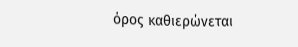όρος καθιερώνεται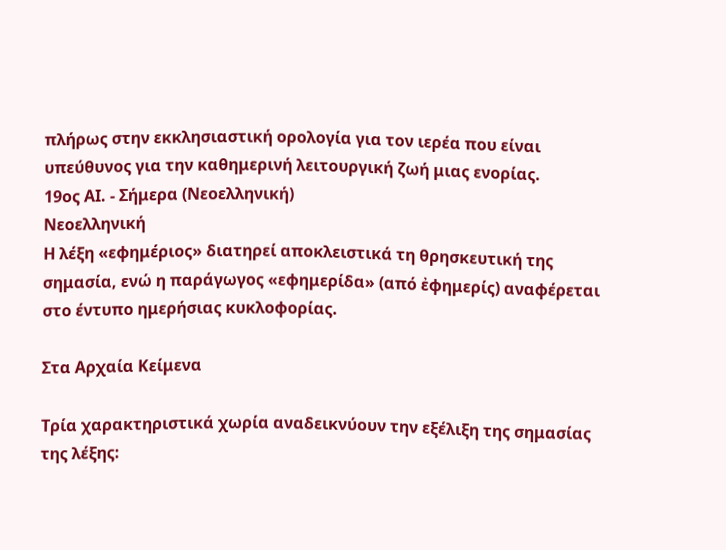πλήρως στην εκκλησιαστική ορολογία για τον ιερέα που είναι υπεύθυνος για την καθημερινή λειτουργική ζωή μιας ενορίας.
19ος ΑΙ. - Σήμερα (Νεοελληνική)
Νεοελληνική
Η λέξη «εφημέριος» διατηρεί αποκλειστικά τη θρησκευτική της σημασία, ενώ η παράγωγος «εφημερίδα» (από ἐφημερίς) αναφέρεται στο έντυπο ημερήσιας κυκλοφορίας.

Στα Αρχαία Κείμενα

Τρία χαρακτηριστικά χωρία αναδεικνύουν την εξέλιξη της σημασίας της λέξης: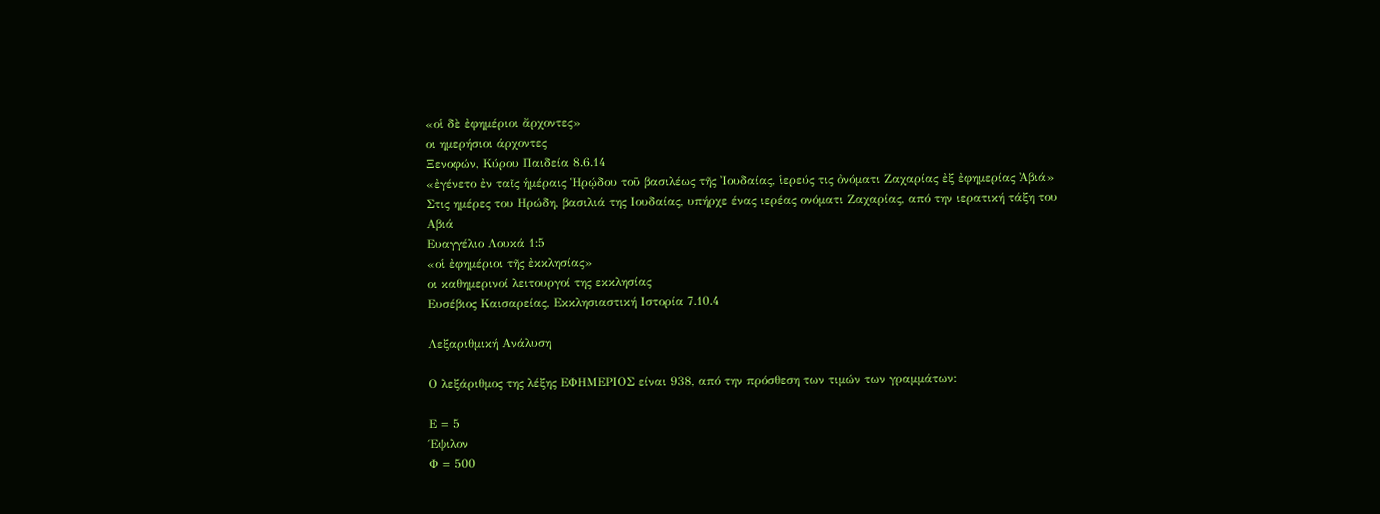«οἱ δὲ ἐφημέριοι ἄρχοντες»
οι ημερήσιοι άρχοντες
Ξενοφών, Κύρου Παιδεία 8.6.14
«ἐγένετο ἐν ταῖς ἡμέραις Ἡρῴδου τοῦ βασιλέως τῆς Ἰουδαίας, ἱερεύς τις ὀνόματι Ζαχαρίας ἐξ ἐφημερίας Ἀβιά»
Στις ημέρες του Ηρώδη, βασιλιά της Ιουδαίας, υπήρχε ένας ιερέας ονόματι Ζαχαρίας, από την ιερατική τάξη του Αβιά
Ευαγγέλιο Λουκά 1:5
«οἱ ἐφημέριοι τῆς ἐκκλησίας»
οι καθημερινοί λειτουργοί της εκκλησίας
Ευσέβιος Καισαρείας, Εκκλησιαστική Ιστορία 7.10.4

Λεξαριθμική Ανάλυση

Ο λεξάριθμος της λέξης ΕΦΗΜΕΡΙΟΣ είναι 938, από την πρόσθεση των τιμών των γραμμάτων:

Ε = 5
Έψιλον
Φ = 500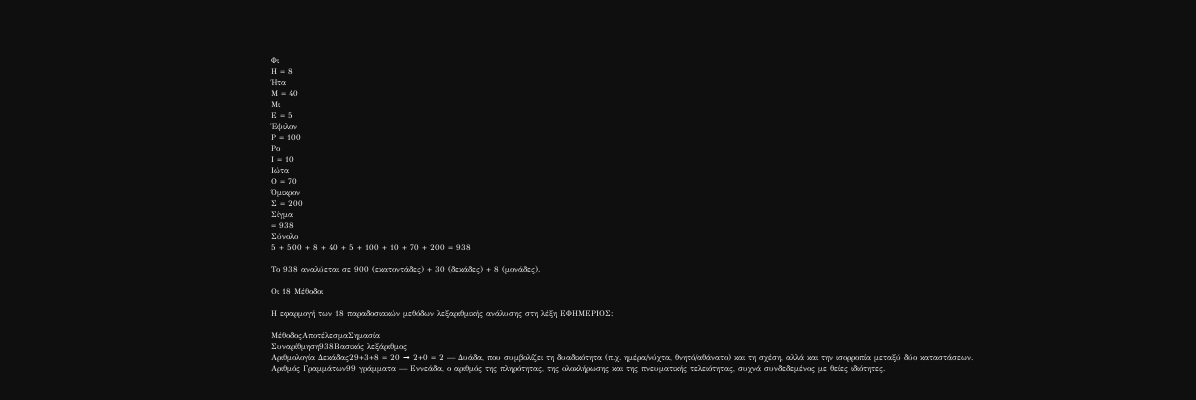Φι
Η = 8
Ήτα
Μ = 40
Μι
Ε = 5
Έψιλον
Ρ = 100
Ρο
Ι = 10
Ιώτα
Ο = 70
Όμικρον
Σ = 200
Σίγμα
= 938
Σύνολο
5 + 500 + 8 + 40 + 5 + 100 + 10 + 70 + 200 = 938

Το 938 αναλύεται σε 900 (εκατοντάδες) + 30 (δεκάδες) + 8 (μονάδες).

Οι 18 Μέθοδοι

Η εφαρμογή των 18 παραδοσιακών μεθόδων λεξαριθμικής ανάλυσης στη λέξη ΕΦΗΜΕΡΙΟΣ:

ΜέθοδοςΑποτέλεσμαΣημασία
Συναρίθμηση938Βασικός λεξάριθμος
Αριθμολογία Δεκάδας29+3+8 = 20 → 2+0 = 2 — Δυάδα, που συμβολίζει τη δυαδικότητα (π.χ. ημέρα/νύχτα, θνητό/αθάνατο) και τη σχέση, αλλά και την ισορροπία μεταξύ δύο καταστάσεων.
Αριθμός Γραμμάτων99 γράμματα — Εννεάδα, ο αριθμός της πληρότητας, της ολοκλήρωσης και της πνευματικής τελειότητας, συχνά συνδεδεμένος με θείες ιδιότητες.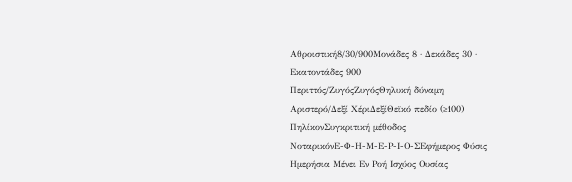Αθροιστική8/30/900Μονάδες 8 · Δεκάδες 30 · Εκατοντάδες 900
Περιττός/ΖυγόςΖυγόςΘηλυκή δύναμη
Αριστερό/Δεξί ΧέριΔεξίΘεϊκό πεδίο (≥100)
ΠηλίκονΣυγκριτική μέθοδος
ΝοταρικόνΕ-Φ-Η-Μ-Ε-Ρ-Ι-Ο-ΣΕφήμερος Φύσις Ημερήσια Μένει Εν Ροή Ισχύος Ουσίας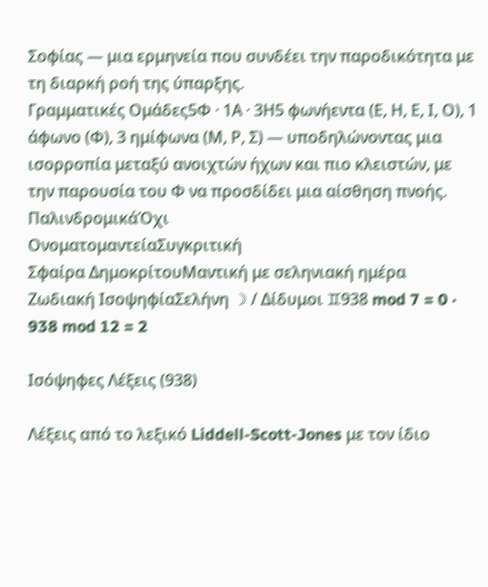Σοφίας — μια ερμηνεία που συνδέει την παροδικότητα με τη διαρκή ροή της ύπαρξης.
Γραμματικές Ομάδες5Φ · 1Α · 3Η5 φωνήεντα (Ε, Η, Ε, Ι, Ο), 1 άφωνο (Φ), 3 ημίφωνα (Μ, Ρ, Σ) — υποδηλώνοντας μια ισορροπία μεταξύ ανοιχτών ήχων και πιο κλειστών, με την παρουσία του Φ να προσδίδει μια αίσθηση πνοής.
ΠαλινδρομικάΌχι
ΟνοματομαντείαΣυγκριτική
Σφαίρα ΔημοκρίτουΜαντική με σεληνιακή ημέρα
Ζωδιακή ΙσοψηφίαΣελήνη ☽ / Δίδυμοι ♊938 mod 7 = 0 · 938 mod 12 = 2

Ισόψηφες Λέξεις (938)

Λέξεις από το λεξικό Liddell-Scott-Jones με τον ίδιο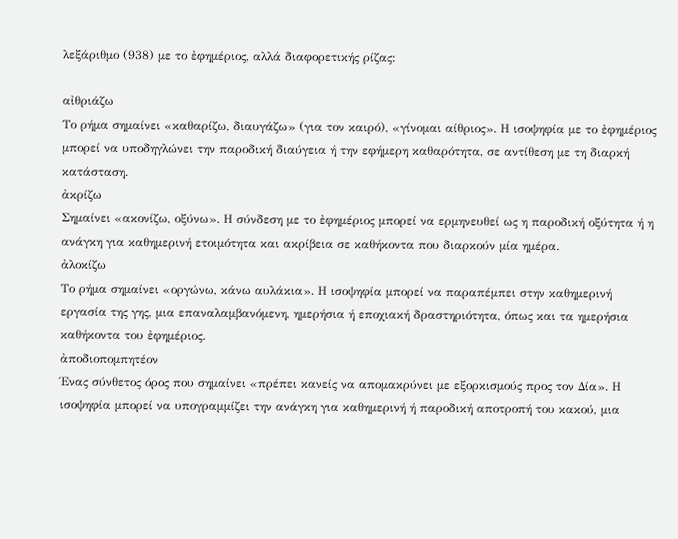λεξάριθμο (938) με το ἐφημέριος, αλλά διαφορετικής ρίζας:

αἰθριάζω
Το ρήμα σημαίνει «καθαρίζω, διαυγάζω» (για τον καιρό), «γίνομαι αίθριος». Η ισοψηφία με το ἐφημέριος μπορεί να υποδηγλώνει την παροδική διαύγεια ή την εφήμερη καθαρότητα, σε αντίθεση με τη διαρκή κατάσταση.
ἀκρίζω
Σημαίνει «ακονίζω, οξύνω». Η σύνδεση με το ἐφημέριος μπορεί να ερμηνευθεί ως η παροδική οξύτητα ή η ανάγκη για καθημερινή ετοιμότητα και ακρίβεια σε καθήκοντα που διαρκούν μία ημέρα.
ἀλοκίζω
Το ρήμα σημαίνει «οργώνω, κάνω αυλάκια». Η ισοψηφία μπορεί να παραπέμπει στην καθημερινή εργασία της γης, μια επαναλαμβανόμενη, ημερήσια ή εποχιακή δραστηριότητα, όπως και τα ημερήσια καθήκοντα του ἐφημέριος.
ἀποδιοπομπητέον
Ένας σύνθετος όρος που σημαίνει «πρέπει κανείς να απομακρύνει με εξορκισμούς προς τον Δία». Η ισοψηφία μπορεί να υπογραμμίζει την ανάγκη για καθημερινή ή παροδική αποτροπή του κακού, μια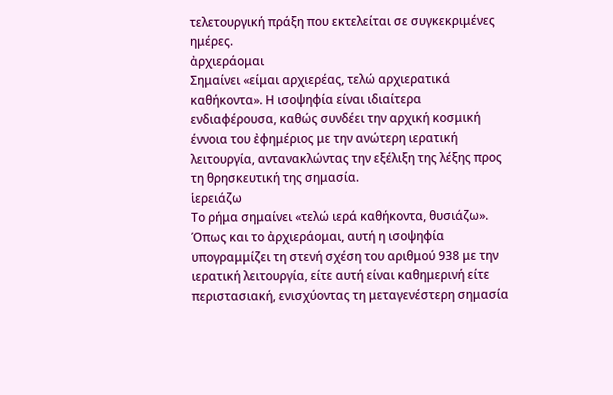τελετουργική πράξη που εκτελείται σε συγκεκριμένες ημέρες.
ἀρχιεράομαι
Σημαίνει «είμαι αρχιερέας, τελώ αρχιερατικά καθήκοντα». Η ισοψηφία είναι ιδιαίτερα ενδιαφέρουσα, καθώς συνδέει την αρχική κοσμική έννοια του ἐφημέριος με την ανώτερη ιερατική λειτουργία, αντανακλώντας την εξέλιξη της λέξης προς τη θρησκευτική της σημασία.
ἱερειάζω
Το ρήμα σημαίνει «τελώ ιερά καθήκοντα, θυσιάζω». Όπως και το ἀρχιεράομαι, αυτή η ισοψηφία υπογραμμίζει τη στενή σχέση του αριθμού 938 με την ιερατική λειτουργία, είτε αυτή είναι καθημερινή είτε περιστασιακή, ενισχύοντας τη μεταγενέστερη σημασία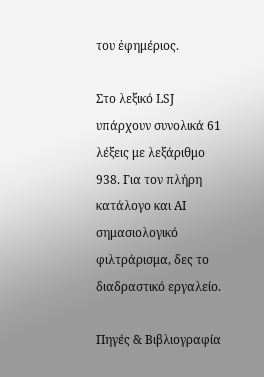του ἐφημέριος.

Στο λεξικό LSJ υπάρχουν συνολικά 61 λέξεις με λεξάριθμο 938. Για τον πλήρη κατάλογο και AI σημασιολογικό φιλτράρισμα, δες το διαδραστικό εργαλείο.

Πηγές & Βιβλιογραφία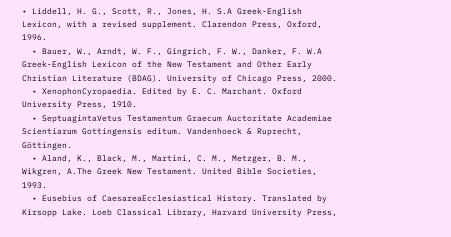• Liddell, H. G., Scott, R., Jones, H. S.A Greek-English Lexicon, with a revised supplement. Clarendon Press, Oxford, 1996.
  • Bauer, W., Arndt, W. F., Gingrich, F. W., Danker, F. W.A Greek-English Lexicon of the New Testament and Other Early Christian Literature (BDAG). University of Chicago Press, 2000.
  • XenophonCyropaedia. Edited by E. C. Marchant. Oxford University Press, 1910.
  • SeptuagintaVetus Testamentum Graecum Auctoritate Academiae Scientiarum Gottingensis editum. Vandenhoeck & Ruprecht, Göttingen.
  • Aland, K., Black, M., Martini, C. M., Metzger, B. M., Wikgren, A.The Greek New Testament. United Bible Societies, 1993.
  • Eusebius of CaesareaEcclesiastical History. Translated by Kirsopp Lake. Loeb Classical Library, Harvard University Press,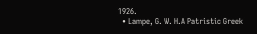1926.
  • Lampe, G. W. H.A Patristic Greek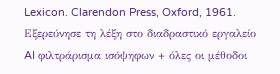Lexicon. Clarendon Press, Oxford, 1961.
Εξερεύνησε τη λέξη στο διαδραστικό εργαλείο
AI φιλτράρισμα ισόψηφων + όλες οι μέθοδοι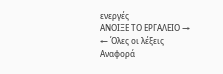ενεργές
ΑΝΟΙΞΕ ΤΟ ΕΡΓΑΛΕΙΟ →
← Όλες οι λέξεις
Αναφορά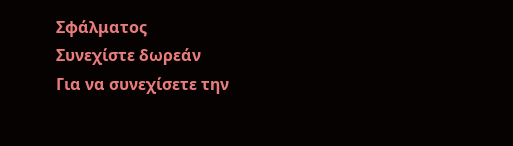Σφάλματος
Συνεχίστε δωρεάν
Για να συνεχίσετε την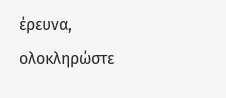έρευνα, ολοκληρώστε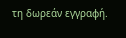τη δωρεάν εγγραφή.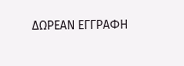ΔΩΡΕΑΝ ΕΓΓΡΑΦΗ